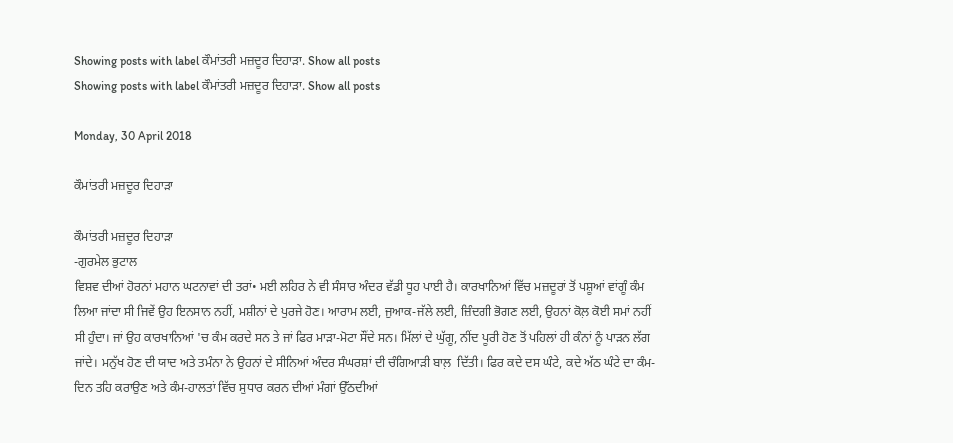Showing posts with label ਕੌਮਾਂਤਰੀ ਮਜ਼ਦੂਰ ਦਿਹਾੜਾ. Show all posts
Showing posts with label ਕੌਮਾਂਤਰੀ ਮਜ਼ਦੂਰ ਦਿਹਾੜਾ. Show all posts

Monday, 30 April 2018

ਕੌਮਾਂਤਰੀ ਮਜ਼ਦੂਰ ਦਿਹਾੜਾ

ਕੌਮਾਂਤਰੀ ਮਜ਼ਦੂਰ ਦਿਹਾੜਾ
-ਗੁਰਮੇਲ ਭੁਟਾਲ
ਵਿਸ਼ਵ ਦੀਆਂ ਹੋਰਨਾਂ ਮਹਾਨ ਘਟਨਾਵਾਂ ਦੀ ਤਰਾਂ• ਮਈ ਲਹਿਰ ਨੇ ਵੀ ਸੰਸਾਰ ਅੰਦਰ ਵੱਡੀ ਧੂਹ ਪਾਈ ਹੈ। ਕਾਰਖਾਨਿਆਂ ਵਿੱਚ ਮਜ਼ਦੂਰਾਂ ਤੋਂ ਪਸ਼ੂਆਂ ਵਾਂਗੂੰ ਕੰਮ ਲਿਆ ਜਾਂਦਾ ਸੀ ਜਿਵੇਂ ਉਹ ਇਨਸਾਨ ਨਹੀਂ, ਮਸ਼ੀਨਾਂ ਦੇ ਪੁਰਜੇ ਹੋਣ। ਆਰਾਮ ਲਈ, ਜੁਆਕ-ਜੱਲੇ ਲਈ, ਜ਼ਿੰਦਗੀ ਭੋਗਣ ਲਈ, ਉਹਨਾਂ ਕੋਲ਼ ਕੋਈ ਸਮਾਂ ਨਹੀਂ ਸੀ ਹੁੰਦਾ। ਜਾਂ ਉਹ ਕਾਰਖਾਨਿਆਂ 'ਚ ਕੰਮ ਕਰਦੇ ਸਨ ਤੇ ਜਾਂ ਫਿਰ ਮਾੜਾ-ਮੋਟਾ ਸੌਂਦੇ ਸਨ। ਮਿੱਲਾਂ ਦੇ ਘੁੱਗੂ, ਨੀਂਦ ਪੂਰੀ ਹੋਣ ਤੋਂ ਪਹਿਲਾਂ ਹੀ ਕੰਨਾਂ ਨੂੰ ਪਾੜਨ ਲੱਗ ਜਾਂਦੇ। ਮਨੁੱਖ ਹੋਣ ਦੀ ਯਾਦ ਅਤੇ ਤਮੰਨਾ ਨੇ ਉਹਨਾਂ ਦੇ ਸੀਨਿਆਂ ਅੰਦਰ ਸੰਘਰਸ਼ਾਂ ਦੀ ਚੰਗਿਆੜੀ ਬਾਲ਼  ਦਿੱਤੀ। ਫਿਰ ਕਦੇ ਦਸ ਘੰਟੇ, ਕਦੇ ਅੱਠ ਘੰਟੇ ਦਾ ਕੰਮ-ਦਿਨ ਤਹਿ ਕਰਾਉਣ ਅਤੇ ਕੰਮ-ਹਾਲਤਾਂ ਵਿੱਚ ਸੁਧਾਰ ਕਰਨ ਦੀਆਂ ਮੰਗਾਂ ਉੱਠਦੀਆਂ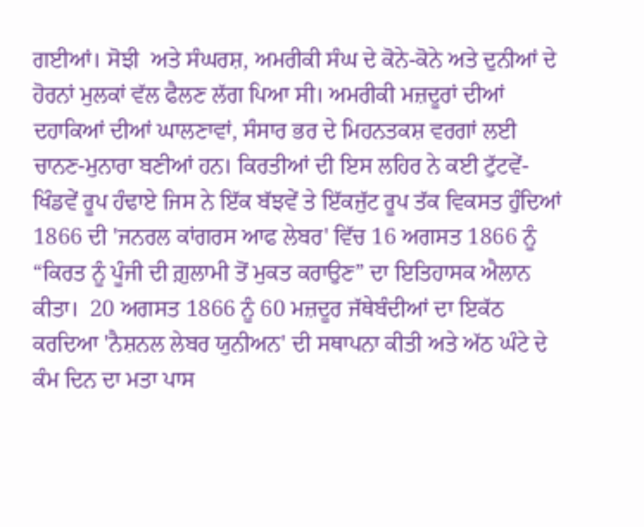ਗਈਆਂ। ਸੋਝੀ  ਅਤੇ ਸੰਘਰਸ਼, ਅਮਰੀਕੀ ਸੰਘ ਦੇ ਕੋਨੇ-ਕੋਨੇ ਅਤੇ ਦੁਨੀਆਂ ਦੇ ਹੋਰਨਾਂ ਮੁਲਕਾਂ ਵੱਲ ਫੈਲਣ ਲੱਗ ਪਿਆ ਸੀ। ਅਮਰੀਕੀ ਮਜ਼ਦੂਰਾਂ ਦੀਆਂ ਦਹਾਕਿਆਂ ਦੀਆਂ ਘਾਲਣਾਵਾਂ, ਸੰਸਾਰ ਭਰ ਦੇ ਮਿਹਨਤਕਸ਼ ਵਰਗਾਂ ਲਈ ਚਾਨਣ-ਮੁਨਾਰਾ ਬਣੀਆਂ ਹਨ। ਕਿਰਤੀਆਂ ਦੀ ਇਸ ਲਹਿਰ ਨੇ ਕਈ ਟੁੱਟਵੇਂ-ਖਿੰਡਵੇਂ ਰੂਪ ਹੰਢਾਏ ਜਿਸ ਨੇ ਇੱਕ ਬੱਝਵੇਂ ਤੇ ਇੱਕਜੁੱਟ ਰੂਪ ਤੱਕ ਵਿਕਸਤ ਹੁੰਦਿਆਂ 1866 ਦੀ 'ਜਨਰਲ ਕਾਂਗਰਸ ਆਫ ਲੇਬਰ' ਵਿੱਚ 16 ਅਗਸਤ 1866 ਨੂੰ “ਕਿਰਤ ਨੂੰ ਪੂੰਜੀ ਦੀ ਗ਼ੁਲਾਮੀ ਤੋਂ ਮੁਕਤ ਕਰਾਉਣ” ਦਾ ਇਤਿਹਾਸਕ ਐਲਾਨ ਕੀਤਾ।  20 ਅਗਸਤ 1866 ਨੂੰ 60 ਮਜ਼ਦੂਰ ਜੱਥੇਬੰਦੀਆਂ ਦਾ ਇਕੱਠ ਕਰਦਿਆ 'ਨੈਸ਼ਨਲ ਲੇਬਰ ਯੁਨੀਅਨ' ਦੀ ਸਥਾਪਨਾ ਕੀਤੀ ਅਤੇ ਅੱਠ ਘੰਟੇ ਦੇ ਕੰਮ ਦਿਨ ਦਾ ਮਤਾ ਪਾਸ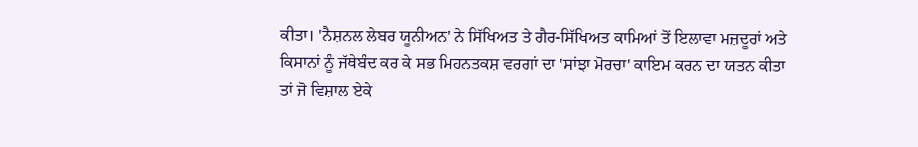ਕੀਤਾ। 'ਨੈਸ਼ਨਲ ਲੇਬਰ ਯੂਨੀਅਨ' ਨੇ ਸਿੱਖਿਅਤ ਤੇ ਗੈਰ-ਸਿੱਖਿਅਤ ਕਾਮਿਆਂ ਤੋਂ ਇਲਾਵਾ ਮਜ਼ਦੂਰਾਂ ਅਤੇ ਕਿਸਾਨਾਂ ਨੂੰ ਜੱਥੇਬੰਦ ਕਰ ਕੇ ਸਭ ਮਿਹਨਤਕਸ਼ ਵਰਗਾਂ ਦਾ 'ਸਾਂਝਾ ਮੋਰਚਾ' ਕਾਇਮ ਕਰਨ ਦਾ ਯਤਨ ਕੀਤਾ ਤਾਂ ਜੋ ਵਿਸ਼ਾਲ ਏਕੇ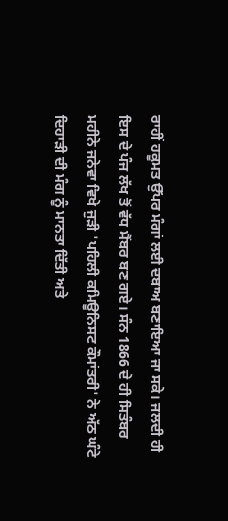ਰਾਹੀਂ ਹਕੂਮਤ ਉੱਪਰ ਮੰਗਾਂ ਲਈ ਦਬਾਅ ਬਣਾਇਆ ਜਾ ਸਕੇ। ਜਲਦੀ ਹੀ ਇਸ ਦੇ ਪੰਜ ਲੱਖ ਤੋਂ ਵੱਧ ਮੈਂਬਰ ਬਣ ਗਏ। ਸੰਨ 1866 ਦੇ ਹੀ ਸਿਤੰਬਰ ਮਹੀਨੇ ਜਨੇਵਾ ਵਿਖੇ ਜੁੜੀ 'ਪਹਿਲੀ ਕਮਿਊਨਿਸਟ ਕੌਮਾਂਤਰੀ' ਨੇ ਅੱਠ ਘੰਟੇ ਦਿਹਾੜੀ ਦੀ ਮੰਗ ਨੂੰ ਮਾਨਤਾ ਦਿੱਤੀ ਅਤੇ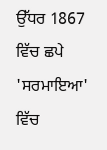ਉੱਧਰ 1867 ਵਿੱਚ ਛਪੇ 'ਸਰਮਾਇਆ' ਵਿੱਚ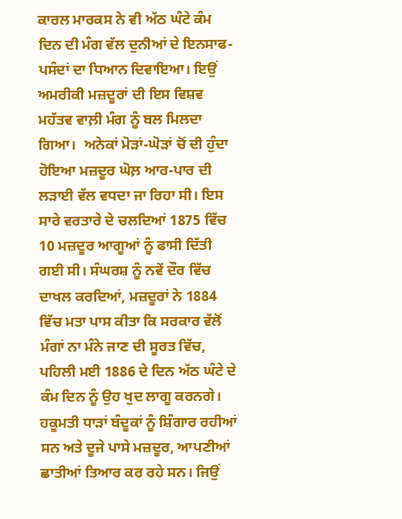ਕਾਰਲ ਮਾਰਕਸ ਨੇ ਵੀ ਅੱਠ ਘੰਟੇ ਕੰਮ ਦਿਨ ਦੀ ਮੰਗ ਵੱਲ ਦੁਨੀਆਂ ਦੇ ਇਨਸਾਫ-ਪਸੰਦਾਂ ਦਾ ਧਿਆਨ ਦਿਵਾਇਆ। ਇਉਂ ਅਮਰੀਕੀ ਮਜ਼ਦੂਰਾਂ ਦੀ ਇਸ ਵਿਸ਼ਵ ਮਹੱਤਵ ਵਾਲ਼ੀ ਮੰਗ ਨੂੰ ਬਲ ਮਿਲਦਾ ਗਿਆ।  ਅਨੇਕਾਂ ਮੋੜਾਂ-ਘੋੜਾਂ ਚੋਂ ਦੀ ਹੁੰਦਾ ਹੋਇਆ ਮਜ਼ਦੂਰ ਘੋਲ਼ ਆਰ-ਪਾਰ ਦੀ ਲੜਾਈ ਵੱਲ ਵਧਦਾ ਜਾ ਰਿਹਾ ਸੀ। ਇਸ ਸਾਰੇ ਵਰਤਾਰੇ ਦੇ ਚਲਦਿਆਂ 1875 ਵਿੱਚ 10 ਮਜ਼ਦੂਰ ਆਗੂਆਂ ਨੂੰ ਫਾਸੀ ਦਿੱਤੀ ਗਈ ਸੀ। ਸੰਘਰਸ਼ ਨੂੰ ਨਵੇਂ ਦੌਰ ਵਿੱਚ ਦਾਖਲ ਕਰਦਿਆਂ, ਮਜ਼ਦੂਰਾਂ ਨੇ 1884 ਵਿੱਚ ਮਤਾ ਪਾਸ ਕੀਤਾ ਕਿ ਸਰਕਾਰ ਵੱਲੋਂ ਮੰਗਾਂ ਨਾ ਮੰਨੇ ਜਾਣ ਦੀ ਸੂਰਤ ਵਿੱਚ, ਪਹਿਲੀ ਮਈ 1886 ਦੇ ਦਿਨ ਅੱਠ ਘੰਟੇ ਦੇ ਕੰਮ ਦਿਨ ਨੂੰ ਉਹ ਖੁਦ ਲਾਗੂ ਕਰਨਗੇ। ਹਕੂਮਤੀ ਧਾੜਾਂ ਬੰਦੂਕਾਂ ਨੂੰ ਸ਼ਿੰਗਾਰ ਰਹੀਆਂ ਸਨ ਅਤੇ ਦੂਜੇ ਪਾਸੇ ਮਜ਼ਦੂਰ, ਆਪਣੀਆਂ ਛਾਤੀਆਂ ਤਿਆਰ ਕਰ ਰਹੇ ਸਨ। ਜਿਉਂ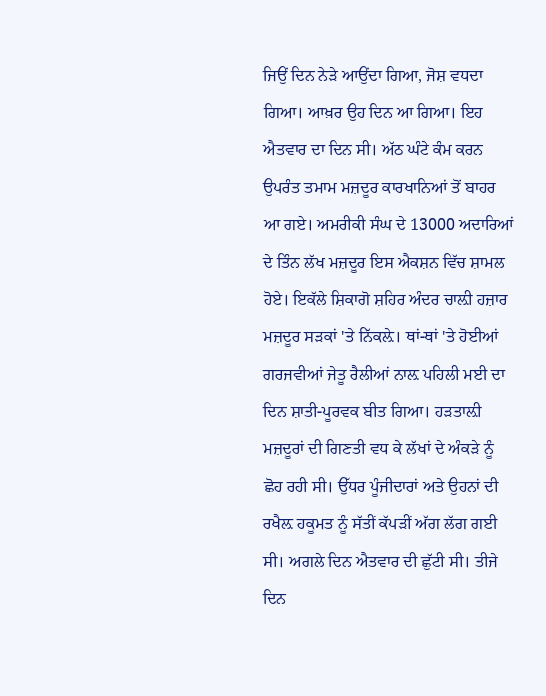ਜਿਉਂ ਦਿਨ ਨੇੜੇ ਆਉਂਦਾ ਗਿਆ, ਜੋਸ਼ ਵਧਦਾ ਗਿਆ। ਆਖ਼ਰ ਉਹ ਦਿਨ ਆ ਗਿਆ। ਇਹ ਐਤਵਾਰ ਦਾ ਦਿਨ ਸੀ। ਅੱਠ ਘੰਟੇ ਕੰਮ ਕਰਨ ਉਪਰੰਤ ਤਮਾਮ ਮਜ਼ਦੂਰ ਕਾਰਖਾਨਿਆਂ ਤੋਂ ਬਾਹਰ ਆ ਗਏ। ਅਮਰੀਕੀ ਸੰਘ ਦੇ 13000 ਅਦਾਰਿਆਂ ਦੇ ਤਿੰਨ ਲੱਖ ਮਜ਼ਦੂਰ ਇਸ ਐਕਸ਼ਨ ਵਿੱਚ ਸ਼ਾਮਲ ਹੋਏ। ਇਕੱਲੇ ਸ਼ਿਕਾਗੋ ਸ਼ਹਿਰ ਅੰਦਰ ਚਾਲ਼ੀ ਹਜ਼ਾਰ ਮਜ਼ਦੂਰ ਸੜਕਾਂ 'ਤੇ ਨਿੱਕਲ਼ੇ। ਥਾਂ-ਥਾਂ 'ਤੇ ਹੋਈਆਂ ਗਰਜਵੀਆਂ ਜੇਤੂ ਰੈਲੀਆਂ ਨਾਲ਼ ਪਹਿਲੀ ਮਈ ਦਾ ਦਿਨ ਸ਼ਾਤੀ-ਪੂਰਵਕ ਬੀਤ ਗਿਆ। ਹੜਤਾਲ਼ੀ ਮਜ਼ਦੂਰਾਂ ਦੀ ਗਿਣਤੀ ਵਧ ਕੇ ਲੱਖਾਂ ਦੇ ਅੰਕੜੇ ਨੂੰ ਛੋਹ ਰਹੀ ਸੀ। ਉੱਧਰ ਪੂੰਜੀਦਾਰਾਂ ਅਤੇ ਉਹਨਾਂ ਦੀ ਰਖੈਲ਼ ਹਕੂਮਤ ਨੂੰ ਸੱਤੀਂ ਕੱਪੜੀਂ ਅੱਗ ਲੱਗ ਗਈ ਸੀ। ਅਗਲੇ ਦਿਨ ਐਤਵਾਰ ਦੀ ਛੁੱਟੀ ਸੀ। ਤੀਜੇ ਦਿਨ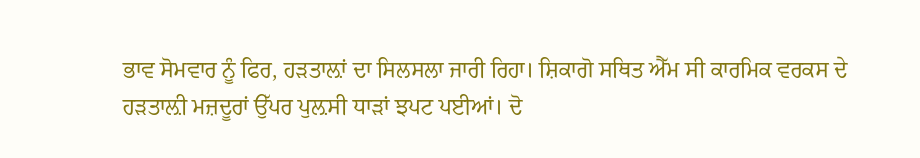ਭਾਵ ਸੋਮਵਾਰ ਨੂੰ ਫਿਰ, ਹੜਤਾਲ਼ਾਂ ਦਾ ਸਿਲਸਲਾ ਜਾਰੀ ਰਿਹਾ। ਸ਼ਿਕਾਗੋ ਸਥਿਤ ਐੱਮ ਸੀ ਕਾਰਮਿਕ ਵਰਕਸ ਦੇ ਹੜਤਾਲ਼ੀ ਮਜ਼ਦੂਰਾਂ ਉੱਪਰ ਪੁਲ਼ਸੀ ਧਾੜਾਂ ਝਪਟ ਪਈਆਂ। ਦੋ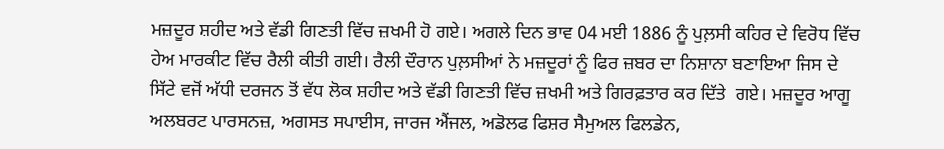ਮਜ਼ਦੂਰ ਸ਼ਹੀਦ ਅਤੇ ਵੱਡੀ ਗਿਣਤੀ ਵਿੱਚ ਜ਼ਖਮੀ ਹੋ ਗਏ। ਅਗਲੇ ਦਿਨ ਭਾਵ 04 ਮਈ 1886 ਨੂੰ ਪੁਲ਼ਸੀ ਕਹਿਰ ਦੇ ਵਿਰੋਧ ਵਿੱਚ  ਹੇਅ ਮਾਰਕੀਟ ਵਿੱਚ ਰੈਲੀ ਕੀਤੀ ਗਈ। ਰੈਲੀ ਦੌਰਾਨ ਪੁਲ਼ਸੀਆਂ ਨੇ ਮਜ਼ਦੂਰਾਂ ਨੂੰ ਫਿਰ ਜ਼ਬਰ ਦਾ ਨਿਸ਼ਾਨਾ ਬਣਾਇਆ ਜਿਸ ਦੇ ਸਿੱਟੇ ਵਜੋਂ ਅੱਧੀ ਦਰਜਨ ਤੋਂ ਵੱਧ ਲੋਕ ਸ਼ਹੀਦ ਅਤੇ ਵੱਡੀ ਗਿਣਤੀ ਵਿੱਚ ਜ਼ਖਮੀ ਅਤੇ ਗਿਰਫ਼ਤਾਰ ਕਰ ਦਿੱਤੇ  ਗਏ। ਮਜ਼ਦੂਰ ਆਗੂ ਅਲਬਰਟ ਪਾਰਸਨਜ਼, ਅਗਸਤ ਸਪਾਈਸ, ਜਾਰਜ ਐਂਜਲ, ਅਡੋਲਫ ਫਿਸ਼ਰ ਸੈਮੁਅਲ ਫਿਲਡੇਨ,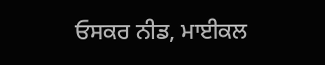ਓਸਕਰ ਨੀਡ, ਮਾਈਕਲ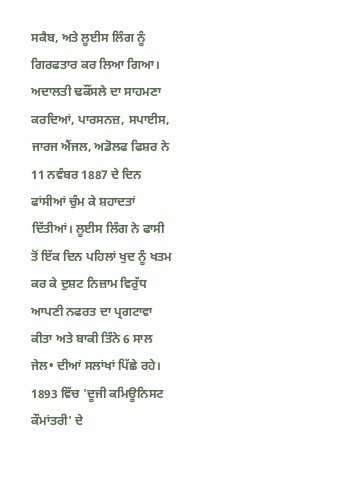ਸਕੈਬ, ਅਤੇ ਲੂਈਸ ਲਿੰਗ ਨੂੰ ਗਿਰਫਤਾਰ ਕਰ ਲਿਆ ਗਿਆ।  ਅਦਾਲਤੀ ਢਕੌਂਸਲੇ ਦਾ ਸਾਹਮਣਾ ਕਰਦਿਆਂ, ਪਾਰਸਨਜ਼, ਸਪਾਈਸ, ਜਾਰਜ ਐਂਜਲ, ਅਡੋਲਫ ਫਿਸ਼ਰ ਨੇ 11 ਨਵੰਬਰ 1887 ਦੇ ਦਿਨ ਫਾਂਸੀਆਂ ਚੁੰਮ ਕੇ ਸ਼ਹਾਦਤਾਂ ਦਿੱਤੀਆਂ। ਲੂਈਸ ਲਿੰਗ ਨੇ ਫਾਸੀ ਤੋਂ ਇੱਕ ਦਿਨ ਪਹਿਲਾਂ ਖੁਦ ਨੂੰ ਖਤਮ ਕਰ ਕੇ ਦੁਸ਼ਟ ਨਿਜ਼ਾਮ ਵਿਰੁੱਧ ਆਪਣੀ ਨਫਰਤ ਦਾ ਪ੍ਰਗਟਾਵਾ ਕੀਤਾ ਅਤੇ ਬਾਕੀ ਤਿੰਨੇ 6 ਸਾਲ ਜੇਲ• ਦੀਆਂ ਸਲਾਂਖਾਂ ਪਿੱਛੇ ਰਹੇ।  1893 ਵਿੱਚ 'ਦੂਜੀ ਕਮਿਊਨਿਸਟ ਕੌਮਾਂਤਰੀ' ਦੇ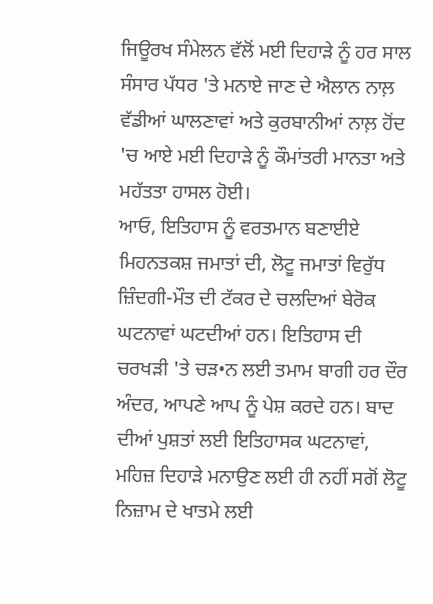ਜਿਊਰਖ ਸੰਮੇਲਨ ਵੱਲੋਂ ਮਈ ਦਿਹਾੜੇ ਨੂੰ ਹਰ ਸਾਲ ਸੰਸਾਰ ਪੱਧਰ 'ਤੇ ਮਨਾਏ ਜਾਣ ਦੇ ਐਲਾਨ ਨਾਲ਼ ਵੱਡੀਆਂ ਘਾਲਣਾਵਾਂ ਅਤੇ ਕੁਰਬਾਨੀਆਂ ਨਾਲ਼ ਹੋਂਦ 'ਚ ਆਏ ਮਈ ਦਿਹਾੜੇ ਨੂੰ ਕੌਮਾਂਤਰੀ ਮਾਨਤਾ ਅਤੇ ਮਹੱਤਤਾ ਹਾਸਲ ਹੋਈ।
ਆਓ, ਇਤਿਹਾਸ ਨੂੰ ਵਰਤਮਾਨ ਬਣਾਈਏ
ਮਿਹਨਤਕਸ਼ ਜਮਾਤਾਂ ਦੀ, ਲੋਟੂ ਜਮਾਤਾਂ ਵਿਰੁੱਧ ਜ਼ਿੰਦਗੀ-ਮੌਤ ਦੀ ਟੱਕਰ ਦੇ ਚਲਦਿਆਂ ਬੇਰੋਕ ਘਟਨਾਵਾਂ ਘਟਦੀਆਂ ਹਨ। ਇਤਿਹਾਸ ਦੀ ਚਰਖੜੀ 'ਤੇ ਚੜ•ਨ ਲਈ ਤਮਾਮ ਬਾਗੀ ਹਰ ਦੌਰ ਅੰਦਰ, ਆਪਣੇ ਆਪ ਨੂੰ ਪੇਸ਼ ਕਰਦੇ ਹਨ। ਬਾਦ ਦੀਆਂ ਪੁਸ਼ਤਾਂ ਲਈ ਇਤਿਹਾਸਕ ਘਟਨਾਵਾਂ, ਮਹਿਜ਼ ਦਿਹਾੜੇ ਮਨਾਉਣ ਲਈ ਹੀ ਨਹੀਂ ਸਗੋਂ ਲੋਟੂ ਨਿਜ਼ਾਮ ਦੇ ਖਾਤਮੇ ਲਈ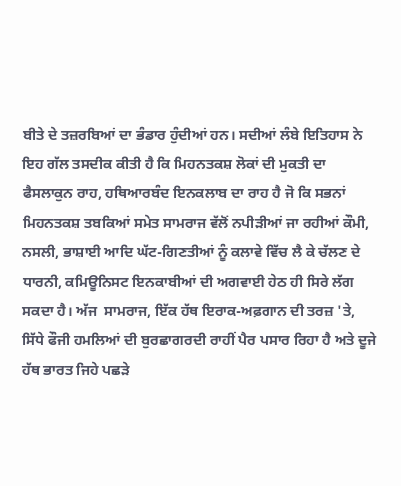ਬੀਤੇ ਦੇ ਤਜ਼ਰਬਿਆਂ ਦਾ ਭੰਡਾਰ ਹੁੰਦੀਆਂ ਹਨ। ਸਦੀਆਂ ਲੰਬੇ ਇਤਿਹਾਸ ਨੇ ਇਹ ਗੱਲ ਤਸਦੀਕ ਕੀਤੀ ਹੈ ਕਿ ਮਿਹਨਤਕਸ਼ ਲੋਕਾਂ ਦੀ ਮੁਕਤੀ ਦਾ ਫੈਸਲਾਕੁਨ ਰਾਹ, ਹਥਿਆਰਬੰਦ ਇਨਕਲਾਬ ਦਾ ਰਾਹ ਹੈ ਜੋ ਕਿ ਸਭਨਾਂ ਮਿਹਨਤਕਸ਼ ਤਬਕਿਆਂ ਸਮੇਤ ਸਾਮਰਾਜ ਵੱਲੋਂ ਨਪੀੜੀਆਂ ਜਾ ਰਹੀਆਂ ਕੌਮੀ, ਨਸਲੀ, ਭਾਸ਼ਾਈ ਆਦਿ ਘੱਟ-ਗਿਣਤੀਆਂ ਨੂੰ ਕਲਾਵੇ ਵਿੱਚ ਲੈ ਕੇ ਚੱਲਣ ਦੇ ਧਾਰਨੀ, ਕਮਿਊਨਿਸਟ ਇਨਕਾਬੀਆਂ ਦੀ ਅਗਵਾਈ ਹੇਠ ਹੀ ਸਿਰੇ ਲੱਗ ਸਕਦਾ ਹੈ। ਅੱਜ  ਸਾਮਰਾਜ, ਇੱਕ ਹੱਥ ਇਰਾਕ-ਅਫ਼ਗਾਨ ਦੀ ਤਰਜ਼ 'ਤੇ, ਸਿੱਧੇ ਫੌਜੀ ਹਮਲਿਆਂ ਦੀ ਬੁਰਛਾਗਰਦੀ ਰਾਹੀਂ ਪੈਰ ਪਸਾਰ ਰਿਹਾ ਹੈ ਅਤੇ ਦੂਜੇ ਹੱਥ ਭਾਰਤ ਜਿਹੇ ਪਛੜੇ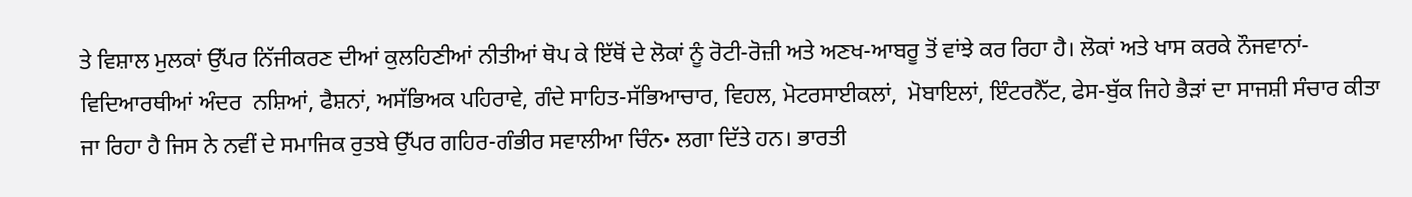ਤੇ ਵਿਸ਼ਾਲ ਮੁਲਕਾਂ ਉੱਪਰ ਨਿੱਜੀਕਰਣ ਦੀਆਂ ਕੁਲਹਿਣੀਆਂ ਨੀਤੀਆਂ ਥੋਪ ਕੇ ਇੱਥੋਂ ਦੇ ਲੋਕਾਂ ਨੂੰ ਰੋਟੀ-ਰੋਜ਼ੀ ਅਤੇ ਅਣਖ-ਆਬਰੂ ਤੋਂ ਵਾਂਝੇ ਕਰ ਰਿਹਾ ਹੈ। ਲੋਕਾਂ ਅਤੇ ਖਾਸ ਕਰਕੇ ਨੌਜਵਾਨਾਂ-ਵਿਦਿਆਰਥੀਆਂ ਅੰਦਰ  ਨਸ਼ਿਆਂ, ਫੈਸ਼ਨਾਂ, ਅਸੱਭਿਅਕ ਪਹਿਰਾਵੇ, ਗੰਦੇ ਸਾਹਿਤ-ਸੱਭਿਆਚਾਰ, ਵਿਹਲ, ਮੋਟਰਸਾਈਕਲਾਂ,  ਮੋਬਾਇਲਾਂ, ਇੰਟਰਨੈੱਟ, ਫੇਸ-ਬੁੱਕ ਜਿਹੇ ਭੈੜਾਂ ਦਾ ਸਾਜਸ਼ੀ ਸੰਚਾਰ ਕੀਤਾ ਜਾ ਰਿਹਾ ਹੈ ਜਿਸ ਨੇ ਨਵੀਂ ਦੇ ਸਮਾਜਿਕ ਰੁਤਬੇ ਉੱਪਰ ਗਹਿਰ-ਗੰਭੀਰ ਸਵਾਲੀਆ ਚਿੰਨ• ਲਗਾ ਦਿੱਤੇ ਹਨ। ਭਾਰਤੀ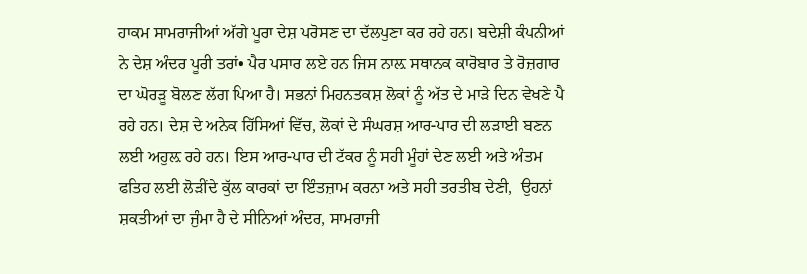ਹਾਕਮ ਸਾਮਰਾਜੀਆਂ ਅੱਗੇ ਪੂਰਾ ਦੇਸ਼ ਪਰੋਸਣ ਦਾ ਦੱਲਪੁਣਾ ਕਰ ਰਹੇ ਹਨ। ਬਦੇਸ਼ੀ ਕੰਪਨੀਆਂ ਨੇ ਦੇਸ਼ ਅੰਦਰ ਪੂਰੀ ਤਰਾਂ• ਪੈਰ ਪਸਾਰ ਲਏ ਹਨ ਜਿਸ ਨਾਲ਼ ਸਥਾਨਕ ਕਾਰੋਬਾਰ ਤੇ ਰੋਜ਼ਗਾਰ ਦਾ ਘੋਰੜੂ ਬੋਲਣ ਲੱਗ ਪਿਆ ਹੈ। ਸਭਨਾਂ ਮਿਹਨਤਕਸ਼ ਲੋਕਾਂ ਨੂੰ ਅੱਤ ਦੇ ਮਾੜੇ ਦਿਨ ਵੇਖਣੇ ਪੈ ਰਹੇ ਹਨ। ਦੇਸ਼ ਦੇ ਅਨੇਕ ਹਿੱਸਿਆਂ ਵਿੱਚ, ਲੋਕਾਂ ਦੇ ਸੰਘਰਸ਼ ਆਰ-ਪਾਰ ਦੀ ਲੜਾਈ ਬਣਨ ਲਈ ਅਹੁਲ਼ ਰਹੇ ਹਨ। ਇਸ ਆਰ-ਪਾਰ ਦੀ ਟੱਕਰ ਨੂੰ ਸਹੀ ਮੂੰਹਾਂ ਦੇਣ ਲਈ ਅਤੇ ਅੰਤਮ ਫਤਿਹ ਲਈ ਲੋੜੀਂਦੇ ਕੁੱਲ ਕਾਰਕਾਂ ਦਾ ਇੰਤਜ਼ਾਮ ਕਰਨਾ ਅਤੇ ਸਹੀ ਤਰਤੀਬ ਦੇਣੀ,  ਉਹਨਾਂ ਸ਼ਕਤੀਆਂ ਦਾ ਜੁੰਮਾ ਹੈ ਦੇ ਸੀਨਿਆਂ ਅੰਦਰ, ਸਾਮਰਾਜੀ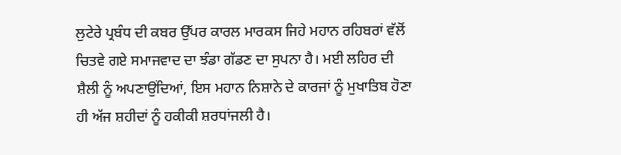ਲੁਟੇਰੇ ਪ੍ਰਬੰਧ ਦੀ ਕਬਰ ਉੱਪਰ ਕਾਰਲ ਮਾਰਕਸ ਜਿਹੇ ਮਹਾਨ ਰਹਿਬਰਾਂ ਵੱਲੋਂ ਚਿਤਵੇ ਗਏ ਸਮਾਜਵਾਦ ਦਾ ਝੰਡਾ ਗੱਡਣ ਦਾ ਸੁਪਨਾ ਹੈ। ਮਈ ਲਹਿਰ ਦੀ ਸ਼ੈਲੀ ਨੂੰ ਅਪਣਾਉਂਦਿਆਂ, ਇਸ ਮਹਾਨ ਨਿਸ਼ਾਨੇ ਦੇ ਕਾਰਜਾਂ ਨੂੰ ਮੁਖਾਤਿਬ ਹੋਣਾ ਹੀ ਅੱਜ ਸ਼ਹੀਦਾਂ ਨੂੰ ਹਕੀਕੀ ਸ਼ਰਧਾਂਜਲੀ ਹੈ।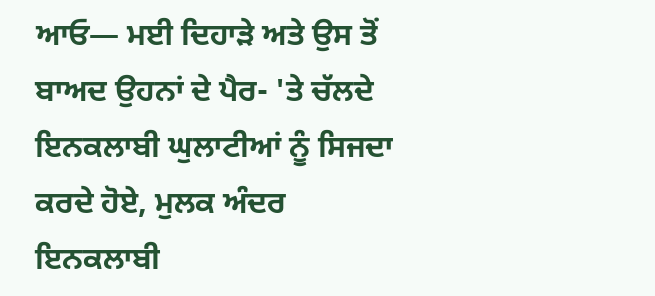ਆਓ— ਮਈ ਦਿਹਾੜੇ ਅਤੇ ਉਸ ਤੋਂ ਬਾਅਦ ਉਹਨਾਂ ਦੇ ਪੈਰ- 'ਤੇ ਚੱਲਦੇ ਇਨਕਲਾਬੀ ਘੁਲਾਟੀਆਂ ਨੂੰ ਸਿਜਦਾ ਕਰਦੇ ਹੋਏ, ਮੁਲਕ ਅੰਦਰ ਇਨਕਲਾਬੀ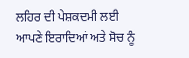ਲਹਿਰ ਦੀ ਪੇਸ਼ਕਦਮੀ ਲਈ ਆਪਣੇ ਇਰਾਦਿਆਂ ਅਤੇ ਸੋਚ ਨੂੰ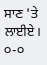ਸਾਣ 'ਤੇ ਲਾਈਏ।  ੦-੦